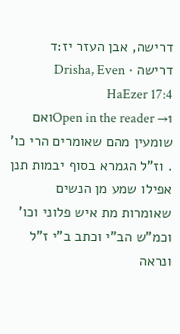דרישה, אבן העזר יז:ד
דרישה · Drisha, Even HaEzer 17:4
Open in the reader →1ואם שומעין מהם שאומרים הרי כו' . וז"ל הגמרא בסוף יבמות תנן אפילו שמע מן הנשים שאומרות מת איש פלוני וכו' וכמ"ש הב"י וכתב ב"י ז"ל ונראה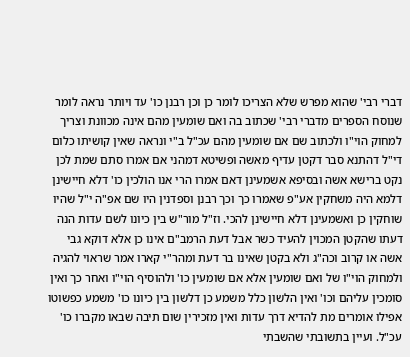דברי רבי' שהוא מפרש שלא הצריכו לומר כן וכן רבנן כו' עד ויותר נראה לומר שנוסח הספרים מדברי רבי' שכתוב בה ואם שומעין מהם אינה מכוונת וצריך למחוק הוי"ו ולכתוב שם אם שומעין מהם עכ"ל ב"י ונראה שאין קושיתו כלום די"ל דהתנא סבר דקטן עדיף מאשה ופשיטא דמהני אם אמרו סתם שמת לכן נקט ברישא אשה ובסיפא אשמעינן דאם אמרו הרי אנו הולכין כו' דלא חיישינן דלמא היה משחקין אע"פ שאמרו כך וכך רבנן וספדנין היו שם אפ"ה י"ל שהיו שוחקין כן ואשמעינן דלא חיישינן להכי. וז"ל מור"ש בין כיונו לשם עדות הנה דעתו שהקטן המכוין להעיד כשר אבל דעת הרמב"ם אינו כן אלא דוקא גבי אשה או קרוב וכה"ג ולא בקטן שאינו בר דעת ומהר"י קארו אמר שראוי להגיה ולמחוק הוי"ו של ואם שומעין אלא אם שומעין כו' ולהוסיף הוי"ו ואחר כך ואין סומכין עליהם וכו' ואין הלשון כלל משמע כן דלשון בין כיונו כו' משמע כפשוטו אפילו אומרים מת להדיא דרך עדות ואין מזכירין שום תיבה שבאו מקברו כו' עכ"ל. ועיין בתשובתי שהשבתי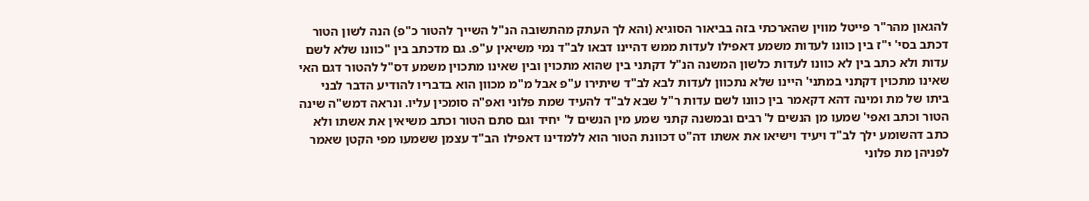להגאון מהר"ר פייטל מווין שהארכתי בזה בביאור הסוגיא (והא לך העתק מהתשובה הנ"ל השייך להטור כ"פ) הנה לשון הטור דכתב בסי' י"ז בין כוונו לעדות משמע דאפילו לעדות ממש דהיינו דבאו לב"ד נמי משיאין ע"פ. גם מדכתב בין "כוונו שלא לשם עדות ולא כתב בין לא כוונו לעדות כלשון המשנה הנ"ל דקתני בין שהוא מתכוין ובין שאינו מתכוין משמע דס"ל להטור דגם האי שאינו מתכוין דקתני במתני' היינו שלא נתכוון לעדות לבא לב"ד שיתירו ע"פ אבל מ"מ מכוון הוא בדבריו להודיע הדבר לבני ביתו של מת ומינה דהא דקאמר בין כוונו לשם עדות ר"ל שבא לב"ד להעיד שמת פלוני ואפ"ה סומכין עליו. ונראה דמש"ה שינה הטור וכתב ואפי' שמעו מן הנשים ל' רבים ובמשנה קתני שמע מין הנשים ל' יחיד וגם סתם הטור וכתב משיאין את אשתו ולא כתב דהשומע ילך לב"ד ויעיד וישיאו את אשתו דה"ט דכוונת הטור הוא ללמדינו דאפילו הב"ד עצמן ששמעו מפי הקטן שאמר לפניהן מת פלוני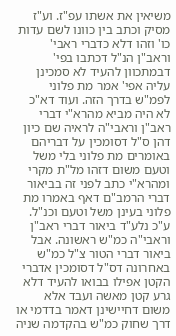משיאין את אשתו עפ"ז. וע"ז מסיק וכתב בין כוונו לשם עדות כו' וזהו דלא כדברי ראבי' וראב"ן הנ"ל דכתבו בפי' דבמתכוון להעיד לא סמכינן עליה אפי' אמר מת פלוני לפמ"ש בדרך הזה. ועוד דא"כ לא היה מביא מהרא"י דברי ראב"ן וראבי"ה לראיה שם כיון דהן ס"ל דסומכין על דבריהם באומרים מת פלוני בלי משל וטעם משום דזהו מל"ת מקרי ומהרא"י כתב לפני זה בביאור דברי הרמב"ם דאף באמרו מת פלוני בעינן משל וטעם וכנ"ל. ע"כ נלע"ד ביאור דברי ראב"ן וראבי"ה כמ"ש ראשונה. אבל ביאור דברי הטור צ"ל כמ"ש באחרונה דס"ל דסומכין אדברי הקטן אפילו בבואו להעיד דלא גרע קטן מאשה ועבד אלא משום דחיישינן דאמר בדדמי או דרך שחוק כמ"ש בהקדמה שניה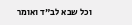וכל שבא לב"ד ואומר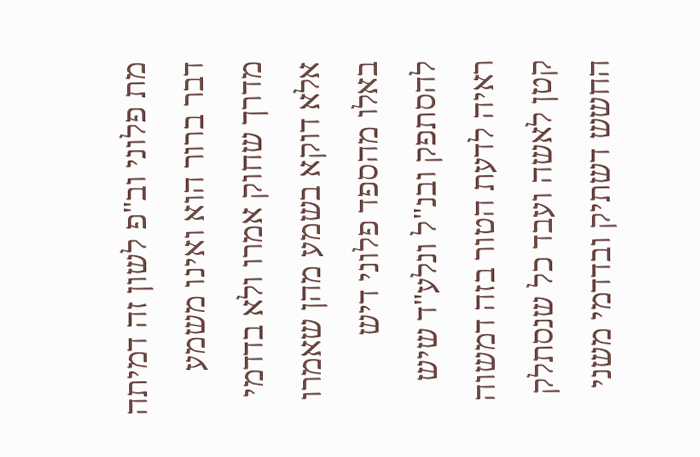מת פלוני וב"פ לשון זה דמיתה דבר ברור הוא ואינו משמע מדרך שחוק אמרו ולא בדדמי אלא דוקא בשמע מהן שאמרו באלו מהספד פלוני דיש להסתפק ובנ"ל ונלע"ד שיש ראיה לדעת הטור בזה דמשוה קטן לאשה ועבד כל שנסתלק החשש דשתיק ובדדמי משני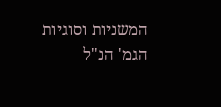המשניות וסוגיות הגמ' הנ"ל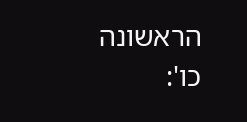הראשונה כו':